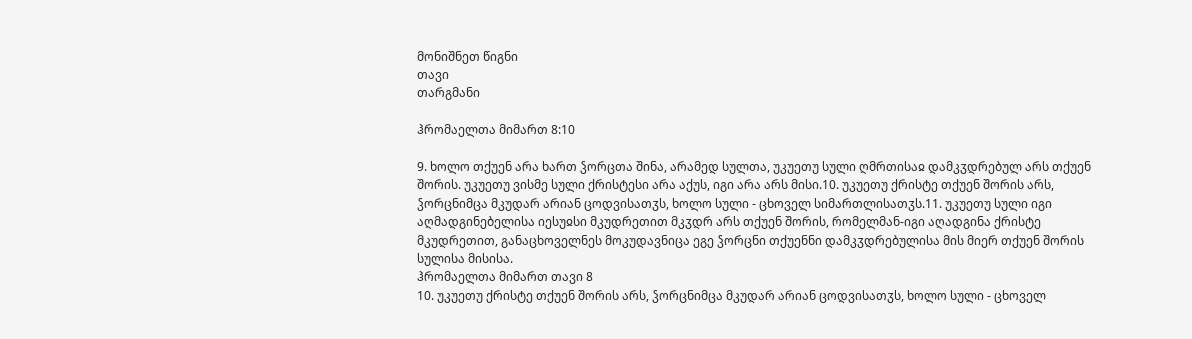მონიშნეთ წიგნი
თავი
თარგმანი

ჰრომაელთა მიმართ 8:10

9. ხოლო თქუენ არა ხართ ჴორცთა შინა, არამედ სულთა, უკუეთუ სული ღმრთისაჲ დამკჳდრებულ არს თქუენ შორის. უკუეთუ ვისმე სული ქრისტესი არა აქუს, იგი არა არს მისი.10. უკუეთუ ქრისტე თქუენ შორის არს, ჴორცნიმცა მკუდარ არიან ცოდვისათჳს, ხოლო სული - ცხოველ სიმართლისათჳს.11. უკუეთუ სული იგი აღმადგინებელისა იესუჲსი მკუდრეთით მკჳდრ არს თქუენ შორის, რომელმან-იგი აღადგინა ქრისტე მკუდრეთით, განაცხოველნეს მოკუდავნიცა ეგე ჴორცნი თქუენნი დამკჳდრებულისა მის მიერ თქუენ შორის სულისა მისისა.
ჰრომაელთა მიმართ თავი 8
10. უკუეთუ ქრისტე თქუენ შორის არს, ჴორცნიმცა მკუდარ არიან ცოდვისათჳს, ხოლო სული - ცხოველ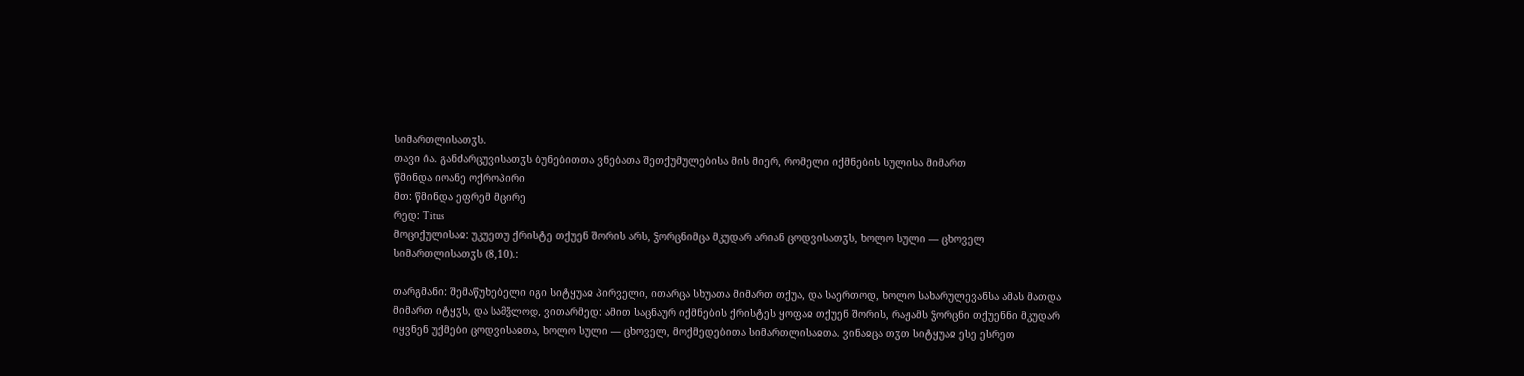სიმართლისათჳს.
თავი ი̂ა. განძარცუვისათჳს ბუნებითთა ვნებათა შეთქუმულებისა მის მიერ, რომელი იქმნების სულისა მიმართ
წმინდა იოანე ოქროპირი
მთ: წმინდა ეფრემ მცირე
რედ: Titus
მოციქულისაჲ: უკუეთუ ქრისტე თქუენ შორის არს, ჴორცნიმცა მკუდარ არიან ცოდვისათჳს, ხოლო სული — ცხოველ სიმართლისათჳს (8,10).:

თარგმანი: შემაწუხებელი იგი სიტყუაჲ პირველი, ითარცა სხუათა მიმართ თქუა, და საერთოდ, ხოლო სახარულევანსა ამას მათდა მიმართ იტყჳს, და სამვ̃ლოდ, ვითარმედ: ამით საცნაურ იქმნების ქრისტეს ყოფაჲ თქუენ შორის, რაჟამს ჴორცნი თქუენნი მკუდარ იყვნენ უქმები ცოდვისაჲთა, ხოლო სული — ცხოველ, მოქმედებითა სიმართლისაჲთა. ვინაჲცა თჳთ სიტყუაჲ ესე ესრეთ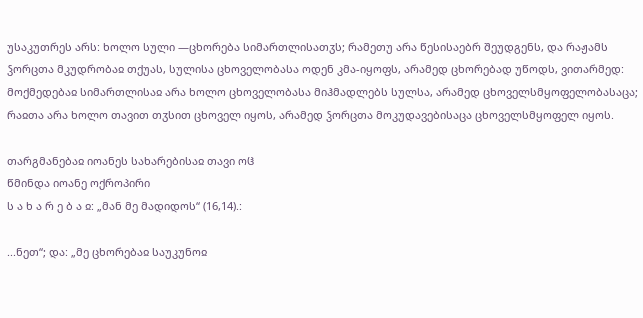უსაკუთრეს არს: ხოლო სული —ცხორება სიმართლისათჳს; რამეთუ არა წესისაებრ შეუდგენს, და რაჟამს ჴორცთა მკუდრობაჲ თქუას, სულისა ცხოველობასა ოდენ კმა-იყოფს, არამედ ცხორებად უწოდს, ვითარმედ: მოქმედებაჲ სიმართლისაჲ არა ხოლო ცხოველობასა მიჰმადლებს სულსა, არამედ ცხოველსმყოფელობასაცა; რაჲთა არა ხოლო თავით თჳსით ცხოველ იყოს, არამედ ჴორცთა მოკუდავებისაცა ცხოველსმყოფელ იყოს.

თარგმანებაჲ იოანეს სახარებისაჲ თავი ოჱ
წმინდა იოანე ოქროპირი
ს ა ხ ა რ ე ბ ა ჲ: „მან მე მადიდოს“ (16,14).:

...ნეთ“; და: „მე ცხორებაჲ საუკუნოჲ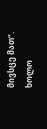მივსცე მათ“. ხოლო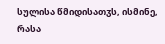სულისა წმიდისათჳს, ისმინე, რასა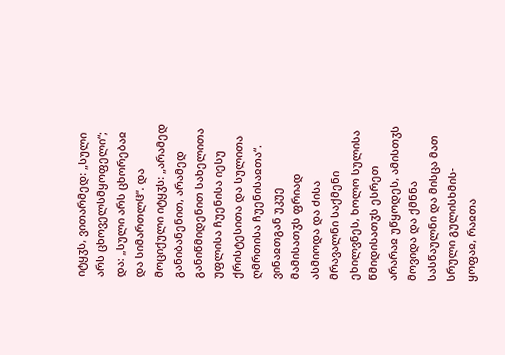იტყჳს, ვითარმედ: „სული არს ცხოველსმყოფელი“; და: „სული არს ცხორებაჲ და სიმართლჱ“. და მოციქული იტყჳს: „არამედ განიბანენით, არამედ განიწმიდენით სახელითა უფლისა ჩუენისა იესუ ქრისტესითა და სულითა ღმრთისა ჩუენისაჲთა“. ვინაჲთგან უკუე მამისათჳს ფრიად ასმიოდა და ძისა მრავალნი საქმენი ეხილვნეს, ხოლო სულისა წმიდისათჳს ესრეთ არარაჲ უწყოდეს, ამისთჳს მოვიდა და ქმნნა სასწაულნი და მისცა მათ სრული გულისხმის-ყოფაჲ, რაჲთა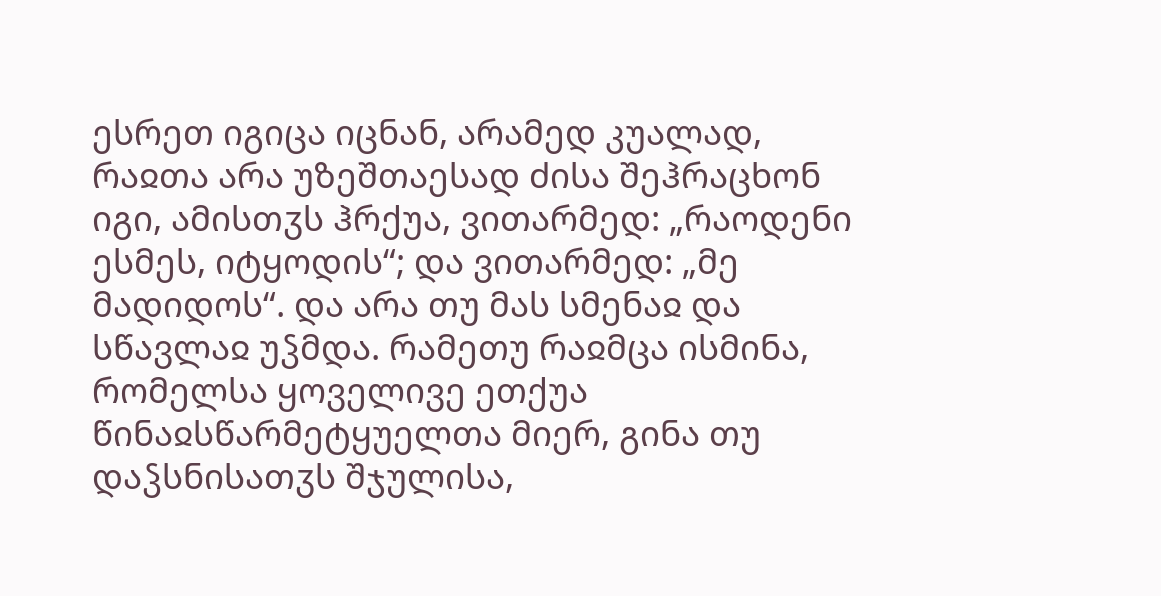ესრეთ იგიცა იცნან, არამედ კუალად, რაჲთა არა უზეშთაესად ძისა შეჰრაცხონ იგი, ამისთჳს ჰრქუა, ვითარმედ: „რაოდენი ესმეს, იტყოდის“; და ვითარმედ: „მე მადიდოს“. და არა თუ მას სმენაჲ და სწავლაჲ უჴმდა. რამეთუ რაჲმცა ისმინა, რომელსა ყოველივე ეთქუა წინაჲსწარმეტყუელთა მიერ, გინა თუ დაჴსნისათჳს შჯულისა,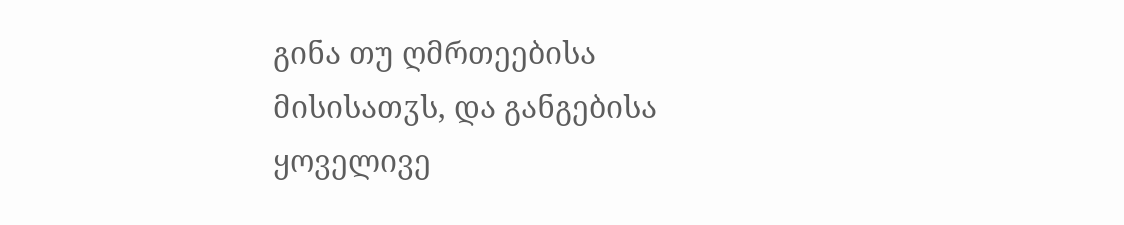გინა თუ ღმრთეებისა მისისათჳს, და განგებისა ყოველივე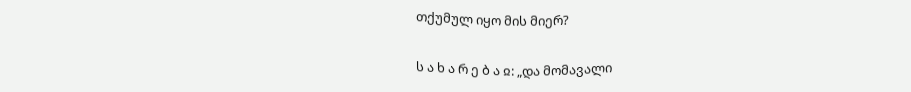თქუმულ იყო მის მიერ?

ს ა ხ ა რ ე ბ ა ჲ: „და მომავალი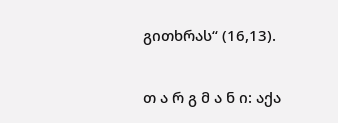გითხრას“ (16,13).

თ ა რ გ მ ა ნ ი: აქა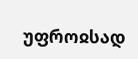უფროჲსად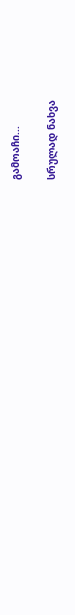გამოაჩი...

სრულად ნახვა